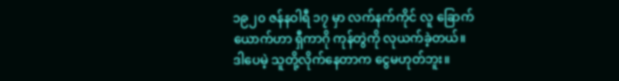၁၉၂၀ ဇန်နဝါရီ ၁၇ မှာ လက်နက်ကိုင် လူ ခြောက်
ယောက်ဟာ ရှီကာဂို ကုန်တွဲကို လုယက်ခဲ့တယ်။
ဒါပေမဲ့ သူတို့လိုက်နေတာက ငွေမဟုတ်ဘူး။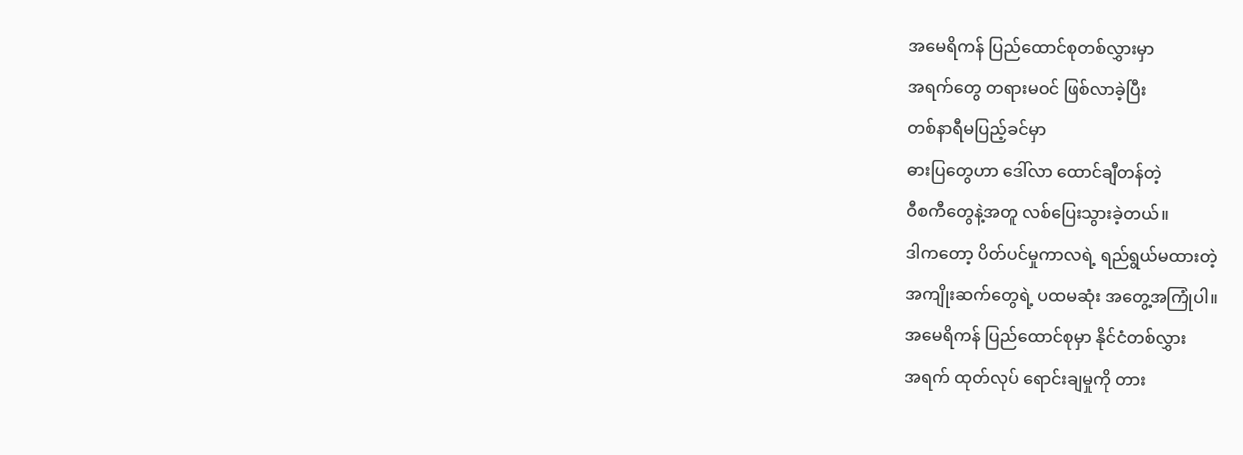အမေရိကန် ပြည်ထောင်စုတစ်လွှားမှာ
အရက်တွေ တရားမဝင် ဖြစ်လာခဲ့ပြီး
တစ်နာရီမပြည့်ခင်မှာ
ဓားပြတွေဟာ ဒေါ်လာ ထောင်ချီတန်တဲ့
ဝီစကီတွေနဲ့အတူ လစ်ပြေးသွားခဲ့တယ်။
ဒါကတော့ ပိတ်ပင်မှုကာလရဲ့ ရည်ရွယ်မထားတဲ့
အကျိုးဆက်တွေရဲ့ ပထမဆုံး အတွေ့အကြုံပါ။
အမေရိကန် ပြည်ထောင်စုမှာ နိုင်ငံတစ်လွှား
အရက် ထုတ်လုပ် ရောင်းချမှုကို တား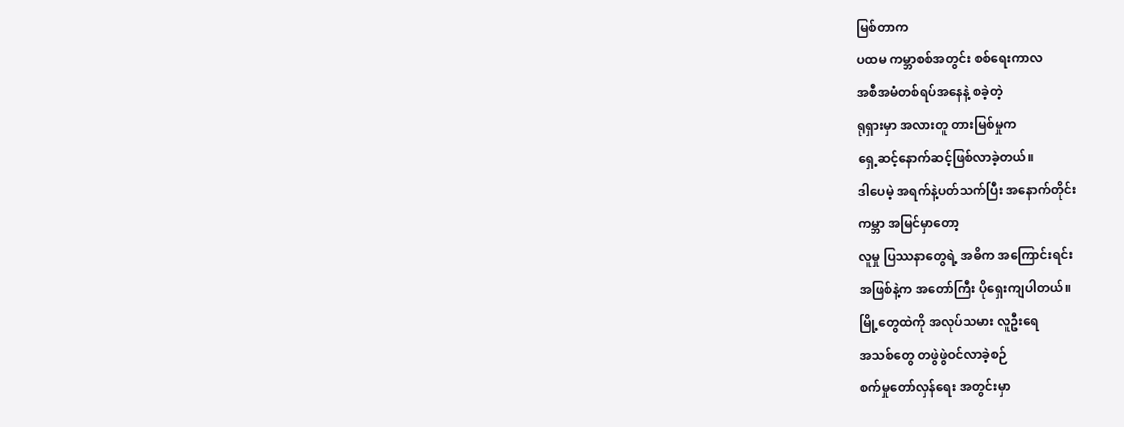မြစ်တာက
ပထမ ကမ္ဘာစစ်အတွင်း စစ်ရေးကာလ
အစီအမံတစ်ရပ်အနေနဲ့ စခဲ့တဲ့
ရုရှားမှာ အလားတူ တားမြစ်မှုက
ရှေ့ဆင့်နောက်ဆင့်ဖြစ်လာခဲ့တယ်။
ဒါပေမဲ့ အရက်နဲ့ပတ်သက်ပြီး အနောက်တိုင်း
ကမ္ဘာ အမြင်မှာတော့
လူမှု ပြဿနာတွေရဲ့ အဓိက အကြောင်းရင်း
အဖြစ်နဲ့က အတော်ကြီး ပိုရှေးကျပါတယ်။
မြို့တွေထဲကို အလုပ်သမား လူဦးရေ
အသစ်တွေ တဖွဲဖွဲဝင်လာခဲ့စဉ်
စက်မှုတော်လှန်ရေး အတွင်းမှာ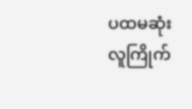ပထမဆုံး လူကြိုက်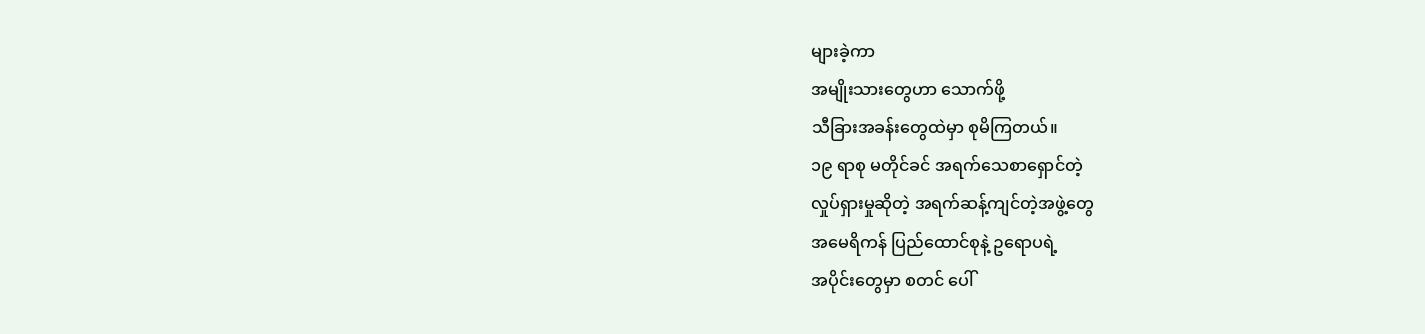များခဲ့ကာ
အမျိုးသားတွေဟာ သောက်ဖို့
သီခြားအခန်းတွေထဲမှာ စုမိကြတယ်။
၁၉ ရာစု မတိုင်ခင် အရက်သေစာရှောင်တဲ့
လှုပ်ရှားမှုဆိုတဲ့ အရက်ဆန့်ကျင်တဲ့အဖွဲ့တွေ
အမေရိကန် ပြည်ထောင်စုနဲ့ ဥရောပရဲ့
အပိုင်းတွေမှာ စတင် ပေါ်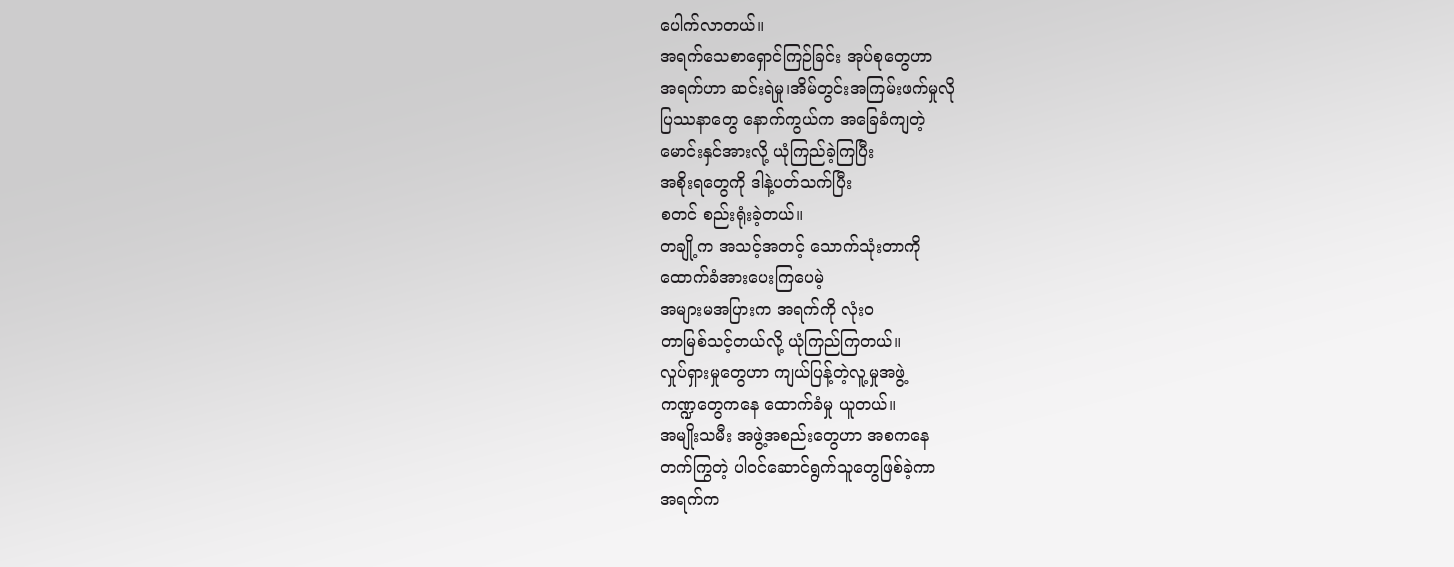ပေါက်လာတယ်။
အရက်သေစာရှောင်ကြဉ်ခြင်း အုပ်စုတွေဟာ
အရက်ဟာ ဆင်းရဲမှု၊အိမ်တွင်းအကြမ်းဖက်မှုလို
ပြဿနာတွေ နောက်ကွယ်က အခြေခံကျတဲ့
မောင်းနှင်အားလို့ ယုံကြည်ခဲ့ကြပြီး
အစိုးရတွေကို ဒါနဲ့ပတ်သက်ပြီး
စတင် စည်းရုံးခဲ့တယ်။
တချို့က အသင့်အတင့် သောက်သုံးတာကို
ထောက်ခံအားပေးကြပေမဲ့
အများမအပြားက အရက်ကို လုံးဝ
တာမြစ်သင့်တယ်လို့ ယုံကြည်ကြတယ်။
လှုပ်ရှားမှုတွေဟာ ကျယ်ပြန့်တဲ့လူ့မှုအဖွဲ့
ကဏ္ဍတွေကနေ ထောက်ခံမှု ယူတယ်။
အမျိုးသမီး အဖွဲ့အစည်းတွေဟာ အစကနေ
တက်ကြွတဲ့ ပါဝင်ဆောင်ရွက်သူတွေဖြစ်ခဲ့ကာ
အရက်က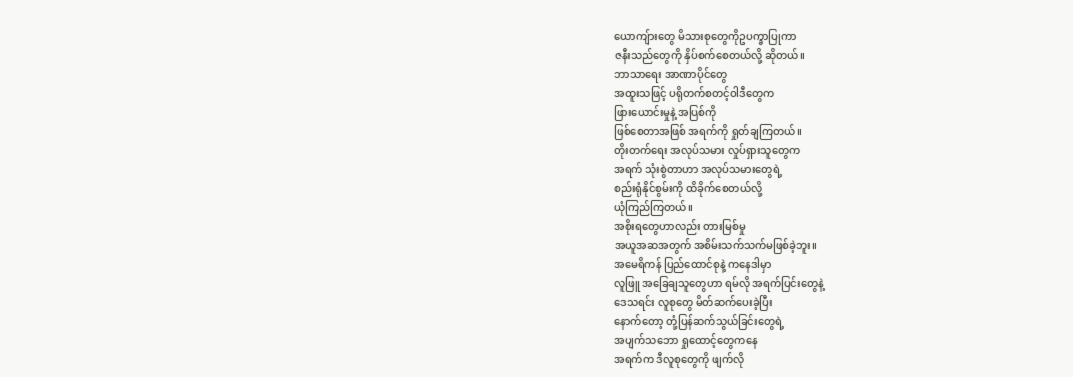ယောကျ်ားတွေ မိသားစုတွေကိုဥပက္ခာပြုကာ
ဇနီးသည်တွေကို နှိပ်စက်စေတယ်လို့ ဆိုတယ်။
ဘာသာရေး အာဏာပိုင်တွေ
အထူးသဖြင့် ပရိုတက်စတင့်ဝါဒီတွေက
ဖြားယောင်းမှုနဲ့ အပြစ်ကို
ဖြစ်စေတာအဖြစ် အရက်ကို ရှုတ်ချကြတယ်။
တိုးတက်ရေး အလုပ်သမား လှုပ်ရှားသူတွေက
အရက် သုံးစွဲတာဟာ အလုပ်သမားတွေရဲ့
စည်းရုံနိုင်စွမ်းကို ထိခိုက်စေတယ်လို့
ယုံကြည်ကြတယ်။
အစိုးရတွေဟာလည်း တားမြစ်မှု
အယူအဆအတွက် အစိမ်းသက်သက်မဖြစ်ခဲ့ဘူး။
အမေရိကန် ပြည်ထောင်စုနဲ့ ကနေဒါမှာ
လူဖြူ အခြေချသူတွေဟာ ရမ်လို အရက်ပြင်းတွေနဲ့
ဒေသရင်း လူစုတွေ မိတ်ဆက်ပေးခဲ့ပြီး
နောက်တော့ တုံ့ပြန်ဆက်သွယ်ခြင်းတွေရဲ့
အပျက်သဘော ရှုထောင့်တွေကနေ
အရက်က ဒီလူစုတွေကို ဖျက်လို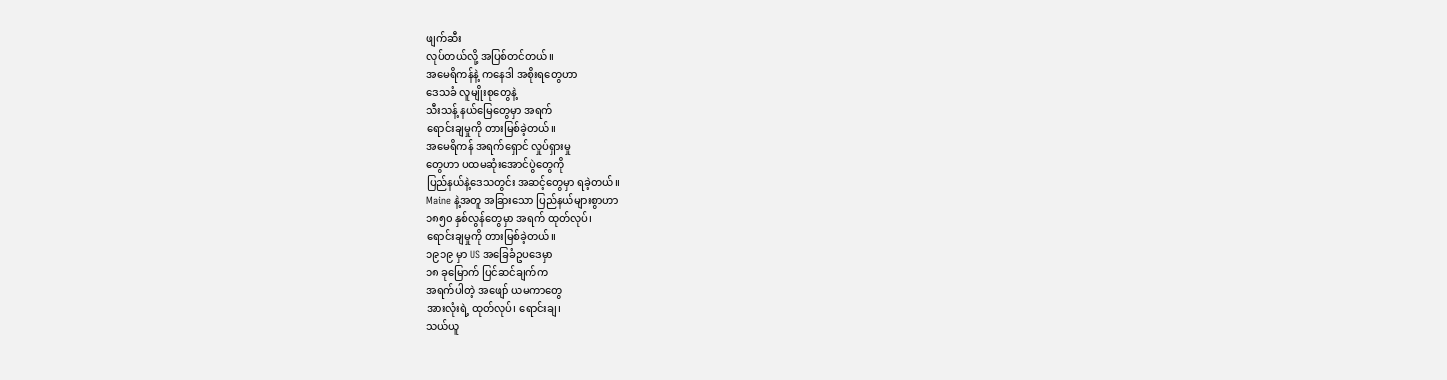ဖျက်ဆီး
လုပ်တယ်လို့ အပြစ်တင်တယ်။
အမေရိကန်နဲ့ ကနေဒါ အစိုးရတွေဟာ
ဒေသခံ လူမျိုးစုတွေနဲ့
သီးသန့် နယ်မြေတွေမှာ အရက်
ရောင်းချမှုကို တားမြစ်ခဲ့တယ်။
အမေရိကန် အရက်ရှောင် လှုပ်ရှားမှု
တွေဟာ ပထမဆုံးအောင်ပွဲတွေကို
ပြည်နယ်နဲ့ဒေသတွင်း အဆင့်တွေမှာ ရခဲ့တယ်။
Maine နဲ့အတူ အခြားသော ပြည်နယ်များစွာဟာ
၁၈၅၀ နှစ်လွန်တွေမှာ အရက် ထုတ်လုပ်၊
ရောင်းချမှုကို တားမြစ်ခဲ့တယ်။
၁၉၁၉ မှာ US အခြေခံဥပဒေမှာ
၁၈ ခုမြောက် ပြင်ဆင်ချက်က
အရက်ပါတဲ့ အဖျော် ယမကာတွေ
အားလုံးရဲ့ ထုတ်လုပ်၊ ရောင်းချ၊
သယ်ယူ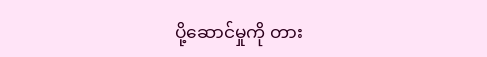ပို့ဆောင်မှုကို တား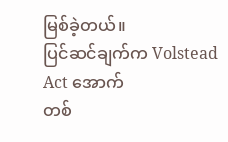မြစ်ခဲ့တယ်။
ပြင်ဆင်ချက်က Volstead Act အောက်
တစ်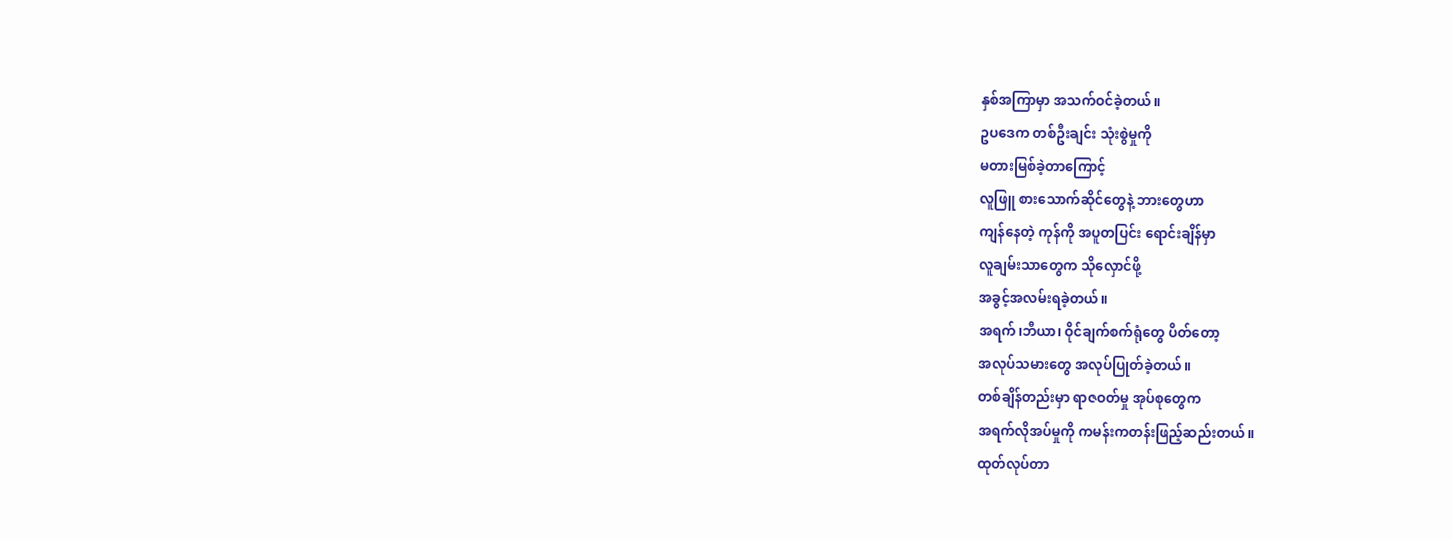နှစ်အကြာမှာ အသက်ဝင်ခဲ့တယ်။
ဥပဒေက တစ်ဦးချင်း သုံးစွဲမှုကို
မတားမြစ်ခဲ့တာကြောင့်
လူဖြူ စားသောက်ဆိုင်တွေနဲ့ ဘားတွေဟာ
ကျန်နေတဲ့ ကုန်ကို အပူတပြင်း ရောင်းချိန်မှာ
လူချမ်းသာတွေက သိုလှောင်ဖို့
အခွင့်အလမ်းရခဲ့တယ်။
အရက်၊ဘီယာ၊ ဝိုင်ချက်စက်ရုံတွေ ပိတ်တော့
အလုပ်သမားတွေ အလုပ်ပြုတ်ခဲ့တယ်။
တစ်ချိန်တည်းမှာ ရာဇဝတ်မှု အုပ်စုတွေက
အရက်လိုအပ်မှုကို ကမန်းကတန်းဖြည့်ဆည်းတယ်။
ထုတ်လုပ်တာ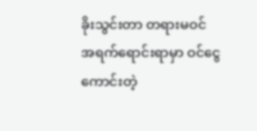ခိုးသွင်းတာ တရားမဝင်
အရက်ရောင်းရာမှာ ဝင်ငွေကောင်းတဲ့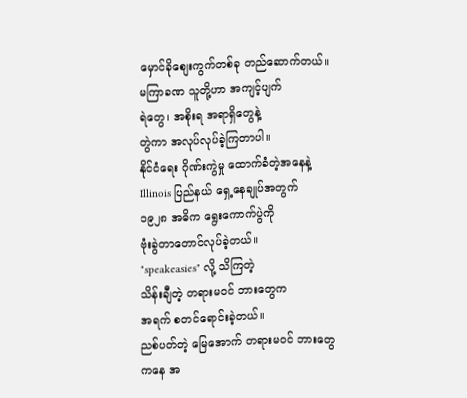မှောင်ခိုစျေးကွက်တစ်ခု တည်ဆောက်တယ်။
မကြာခဏ သူတို့ဟာ အကျင့်ပျက်
ရဲတွေ၊ အစိုးရ အရာရှိတွေနဲ့
တွဲကာ အလုပ်လုပ်ခဲ့ကြတာပါ။
နိုင်ငံရေး ဂိုဏ်းကွဲမှု ထောက်ခံတဲ့အနေနဲ့
Illinois ပြည်နယ် ရှေ့နေချုပ်အတွက်
၁၉၂၈ အဓိက ရွေးကောက်ပွဲကို
ဗုံးခွဲတာတောင်လုပ်ခဲ့တယ်။
"speakeasies" လို့ သိကြတဲ့
သိန်းချီတဲ့ တရားမဝင် ဘားတွေက
အရက် စတင်ရောင်းခဲ့တယ်။
ညစ်ပတ်တဲ့ မြေအောက် တရားမဝင် ဘားတွေ
ကနေ အ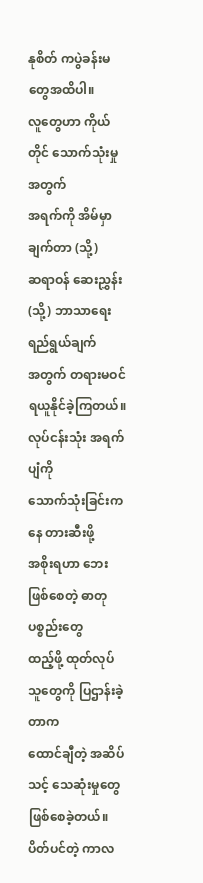နုစိတ် ကပွဲခန်းမတွေအထိပါ။
လူတွေဟာ ကိုယ်တိုင် သောက်သုံးမှုအတွက်
အရက်ကို အိမ်မှာ ချက်တာ (သို့)
ဆရာဝန် ဆေးညွှန်း(သို့) ဘာသာရေးရည်ရွယ်ချက်
အတွက် တရားမဝင် ရယူနိုင်ခဲ့ကြတယ်။
လုပ်ငန်းသုံး အရက်ပျံကို
သောက်သုံးခြင်းကနေ တားဆီးဖို့
အစိုးရဟာ ဘေးဖြစ်စေတဲ့ ဓာတုပစ္စည်းတွေ
ထည့်ဖို့ ထုတ်လုပ်သူတွေကို ပြဌာန်းခဲ့တာက
ထောင်ချီတဲ့ အဆိပ်သင့် သေဆုံးမှုတွေ
ဖြစ်စေခဲ့တယ်။
ပိတ်ပင်တဲ့ ကာလ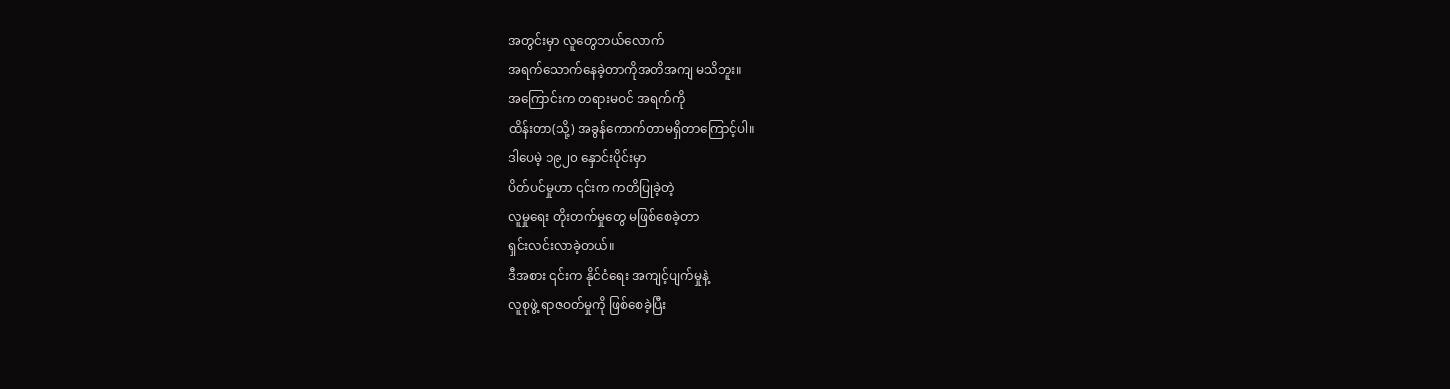အတွင်းမှာ လူတွေဘယ်လောက်
အရက်သောက်နေခဲ့တာကိုအတိအကျ မသိဘူး။
အကြောင်းက တရားမဝင် အရက်ကို
ထိန်းတာ(သို့) အခွန်ကောက်တာမရှိတာကြောင့်ပါ။
ဒါပေမဲ့ ၁၉၂၀ နှောင်းပိုင်းမှာ
ပိတ်ပင်မှုဟာ ၎င်းက ကတိပြုခဲ့တဲ့
လူမှုရေး တိုးတက်မှုတွေ မဖြစ်စေခဲ့တာ
ရှင်းလင်းလာခဲ့တယ်။
ဒီအစား ၎င်းက နိုင်ငံရေး အကျင့်ပျက်မှုနဲ့
လူစုဖွဲ့ ရာဇဝတ်မှုကို ဖြစ်စေခဲ့ပြီး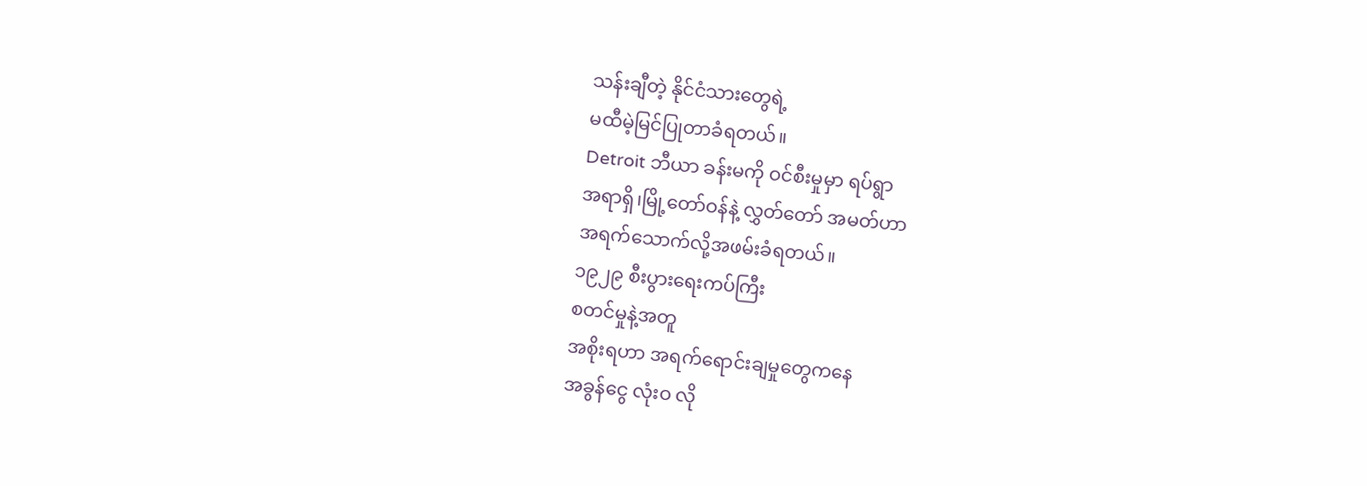သန်းချီတဲ့ နိုင်ငံသားတွေရဲ့
မထီမဲ့မြင်ပြုတာခံရတယ်။
Detroit ဘီယာ ခန်းမကို ဝင်စီးမှုမှာ ရပ်ရွာ
အရာရှိ၊မြို့တော်ဝန်နဲ့ လွှတ်တော် အမတ်ဟာ
အရက်သောက်လို့အဖမ်းခံရတယ်။
၁၉၂၉ စီးပွားရေးကပ်ကြီး
စတင်မှုနဲ့အတူ
အစိုးရဟာ အရက်ရောင်းချမှုတွေကနေ
အခွန်ငွေ လုံးဝ လို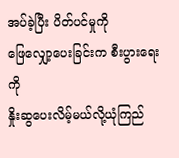အပ်ခဲ့ပြီး ပိတ်ပင်မှုကို
ဖြေလျှော့ပေးခြင်းက စီးပွားရေးကို
နှိုးဆွပေးလိမ့်မယ်လို့ယုံကြည်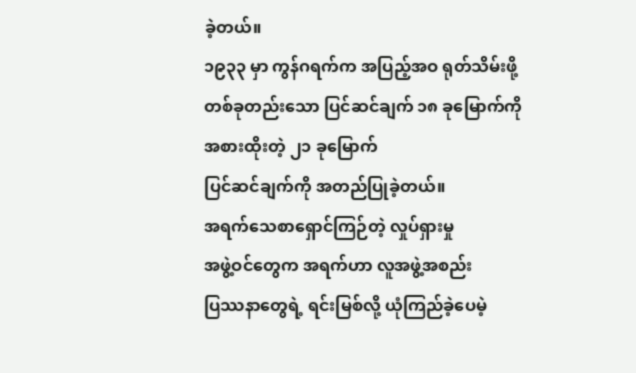ခဲ့တယ်။
၁၉၃၃ မှာ ကွန်ဂရက်က အပြည့်အဝ ရုတ်သိမ်းဖို့
တစ်ခုတည်းသော ပြင်ဆင်ချက် ၁၈ ခုမြောက်ကို
အစားထိုးတဲ့ ၂၁ ခုမြောက်
ပြင်ဆင်ချက်ကို အတည်ပြုခဲ့တယ်။
အရက်သေစာရှောင်ကြဉ်တဲ့ လှုပ်ရှားမှု
အဖွဲ့ဝင်တွေက အရက်ဟာ လူအဖွဲ့အစည်း
ပြဿနာတွေရဲ့ ရင်းမြစ်လို့ ယုံကြည်ခဲ့ပေမဲ့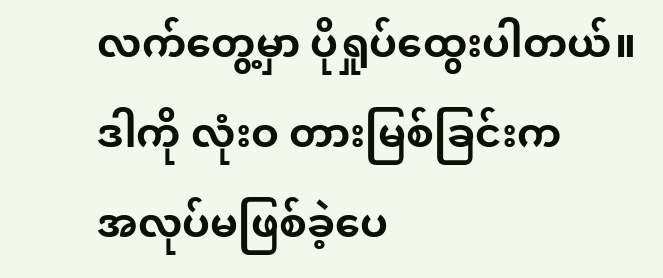လက်တွေ့မှာ ပိုရှုပ်ထွေးပါတယ်။
ဒါကို လုံးဝ တားမြစ်ခြင်းက
အလုပ်မဖြစ်ခဲ့ပေ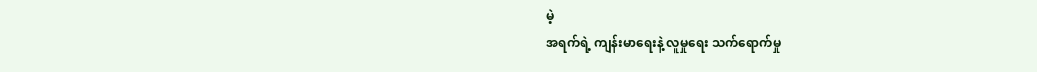မဲ့
အရက်ရဲ့ ကျန်းမာရေးနဲ့ လူမှုရေး သက်ရောက်မှု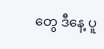တွေ ဒီနေ့ ပူ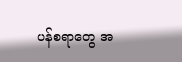ပန်စရာတွေ အ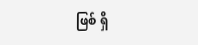ဖြစ် ရှိ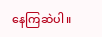နေကြဆဲပါ။